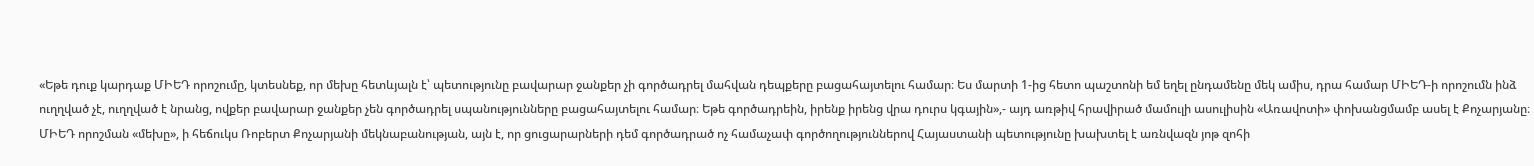«Եթե դուք կարդաք ՄԻԵԴ որոշումը, կտեսնեք, որ մեխը հետևյալն է՝ պետությունը բավարար ջանքեր չի գործադրել մահվան դեպքերը բացահայտելու համար։ Ես մարտի 1-ից հետո պաշտոնի եմ եղել ընդամենը մեկ ամիս, դրա համար ՄԻԵԴ-ի որոշումն ինձ ուղղված չէ, ուղղված է նրանց, ովքեր բավարար ջանքեր չեն գործադրել սպանությունները բացահայտելու համար։ Եթե գործադրեին, իրենք իրենց վրա դուրս կգային»,- այդ առթիվ հրավիրած մամուլի ասուլիսին «Առավոտի» փոխանցմամբ ասել է Քոչարյանը։
ՄԻԵԴ որոշման «մեխը», ի հեճուկս Ռոբերտ Քոչարյանի մեկնաբանության, այն է, որ ցուցարարների դեմ գործադրած ոչ համաչափ գործողություններով Հայաստանի պետությունը խախտել է առնվազն յոթ զոհի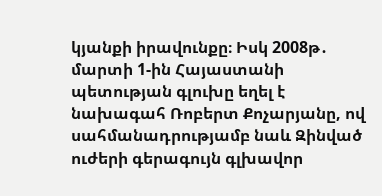կյանքի իրավունքը։ Իսկ 2008թ․ մարտի 1-ին Հայաստանի պետության գլուխը եղել է նախագահ Ռոբերտ Քոչարյանը, ով սահմանադրությամբ նաև Զինված ուժերի գերագույն գլխավոր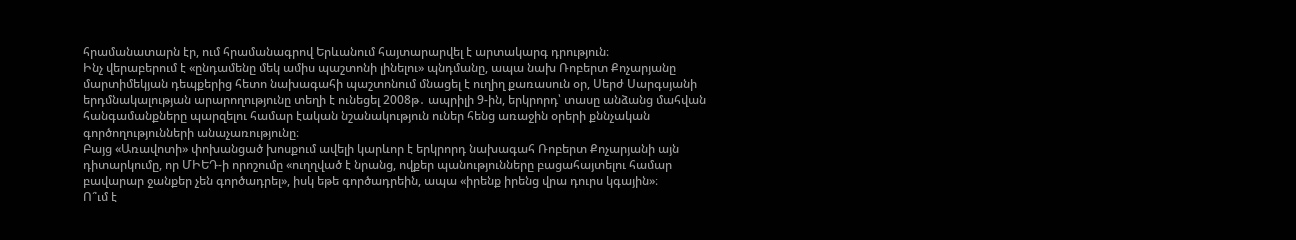հրամանատարն էր, ում հրամանագրով Երևանում հայտարարվել է արտակարգ դրություն։
Ինչ վերաբերում է «ընդամենը մեկ ամիս պաշտոնի լինելու» պնդմանը, ապա նախ Ռոբերտ Քոչարյանը մարտիմեկյան դեպքերից հետո նախագահի պաշտոնում մնացել է ուղիղ քառասուն օր, Սերժ Սարգսյանի երդմնակալության արարողությունը տեղի է ունեցել 2008թ․ ապրիլի 9-ին, երկրորդ՝ տասը անձանց մահվան հանգամանքները պարզելու համար էական նշանակություն ուներ հենց առաջին օրերի քննչական գործողությունների անաչառությունը։
Բայց «Առավոտի» փոխանցած խոսքում ավելի կարևոր է երկրորդ նախագահ Ռոբերտ Քոչարյանի այն դիտարկումը, որ ՄԻԵԴ-ի որոշումը «ուղղված է նրանց, ովքեր պանությունները բացահայտելու համար բավարար ջանքեր չեն գործադրել», իսկ եթե գործադրեին, ապա «իրենք իրենց վրա դուրս կգային»։
Ո՞ւմ է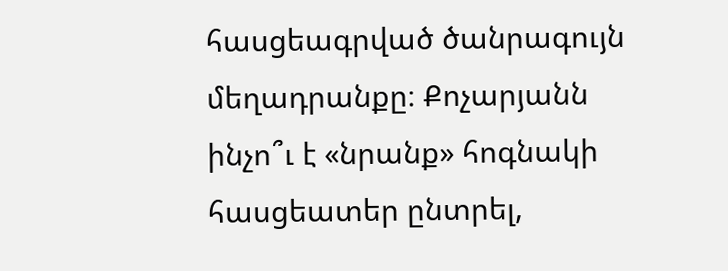հասցեագրված ծանրագույն մեղադրանքը։ Քոչարյանն ինչո՞ւ է «նրանք» հոգնակի հասցեատեր ընտրել,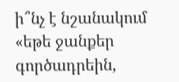ի՞նչ է նշանակում «եթե ջանքեր գործադրեին,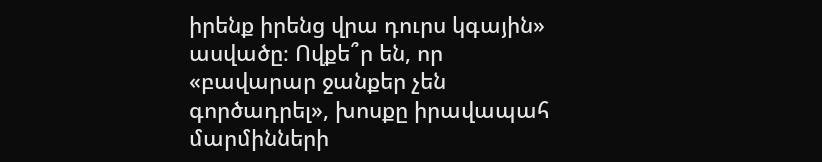իրենք իրենց վրա դուրս կգային» ասվածը։ Ովքե՞ր են, որ «բավարար ջանքեր չեն գործադրել», խոսքը իրավապահ մարմինների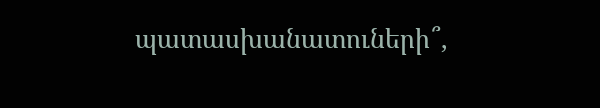պատասխանատուների՞,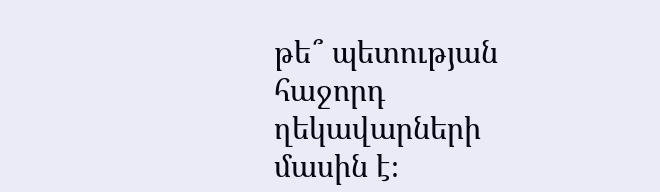թե՞ պետության հաջորդ ղեկավարների մասին է։